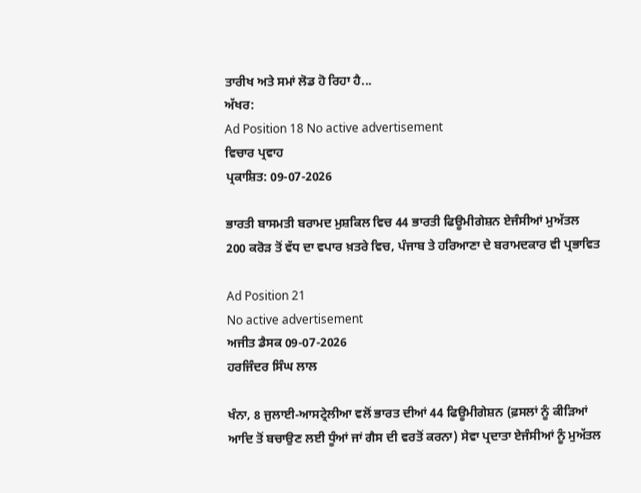ਤਾਰੀਖ ਅਤੇ ਸਮਾਂ ਲੋਡ ਹੋ ਰਿਹਾ ਹੈ...
ਅੱਖਰ:
Ad Position 18 No active advertisement
ਵਿਚਾਰ ਪ੍ਰਵਾਹ
ਪ੍ਰਕਾਸ਼ਿਤ: 09-07-2026

ਭਾਰਤੀ ਬਾਸਮਤੀ ਬਰਾਮਦ ਮੁਸ਼ਕਿਲ ਵਿਚ 44 ਭਾਰਤੀ ਫਿਊਮੀਗੇਸ਼ਨ ਏਜੰਸੀਆਂ ਮੁਅੱਤਲ 200 ਕਰੋੜ ਤੋਂ ਵੱਧ ਦਾ ਵਪਾਰ ਖ਼ਤਰੇ ਵਿਚ, ਪੰਜਾਬ ਤੇ ਹਰਿਆਣਾ ਦੇ ਬਰਾਮਦਕਾਰ ਵੀ ਪ੍ਰਭਾਵਿਤ

Ad Position 21
No active advertisement
ਅਜੀਤ ਡੈਸਕ 09-07-2026
ਹਰਜਿੰਦਰ ਸਿੰਘ ਲਾਲ

ਖੰਨਾ, 8 ਜੁਲਾਈ-ਆਸਟ੍ਰੇਲੀਆ ਵਲੋਂ ਭਾਰਤ ਦੀਆਂ 44 ਫਿਊਮੀਗੇਸ਼ਨ (ਫ਼ਸਲਾਂ ਨੂੰ ਕੀੜਿਆਂ ਆਦਿ ਤੋਂ ਬਚਾਉਣ ਲਈ ਧੂੰਆਂ ਜਾਂ ਗੈਸ ਦੀ ਵਰਤੋਂ ਕਰਨਾ) ਸੇਵਾ ਪ੍ਰਦਾਤਾ ਏਜੰਸੀਆਂ ਨੂੰ ਮੁਅੱਤਲ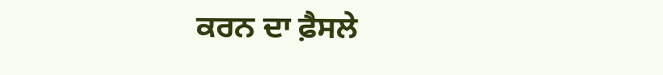ਕਰਨ ਦਾ ਫ਼ੈਸਲੇ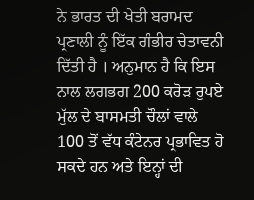ਨੇ ਭਾਰਤ ਦੀ ਖੇਤੀ ਬਰਾਮਦ ਪ੍ਰਣਾਲੀ ਨੂੰ ਇੱਕ ਗੰਭੀਰ ਚੇਤਾਵਨੀ ਦਿੱਤੀ ਹੈ । ਅਨੁਮਾਨ ਹੈ ਕਿ ਇਸ ਨਾਲ ਲਗਭਗ 200 ਕਰੋੜ ਰੁਪਏ ਮੁੱਲ ਦੇ ਬਾਸਮਤੀ ਚੌਲਾਂ ਵਾਲੇ 100 ਤੋਂ ਵੱਧ ਕੰਟੇਨਰ ਪ੍ਰਭਾਵਿਤ ਹੋ ਸਕਦੇ ਹਨ ਅਤੇ ਇਨ੍ਹਾਂ ਦੀ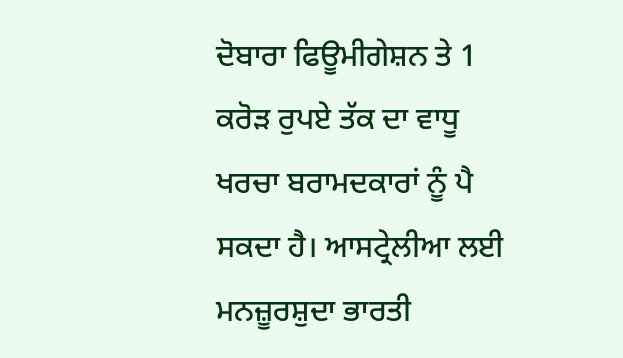ਦੋਬਾਰਾ ਫਿਊਮੀਗੇਸ਼ਨ ਤੇ 1 ਕਰੋੜ ਰੁਪਏ ਤੱਕ ਦਾ ਵਾਧੂ ਖਰਚਾ ਬਰਾਮਦਕਾਰਾਂ ਨੂੰ ਪੈ ਸਕਦਾ ਹੈ। ਆਸਟ੍ਰੇਲੀਆ ਲਈ ਮਨਜ਼ੂਰਸ਼ੁਦਾ ਭਾਰਤੀ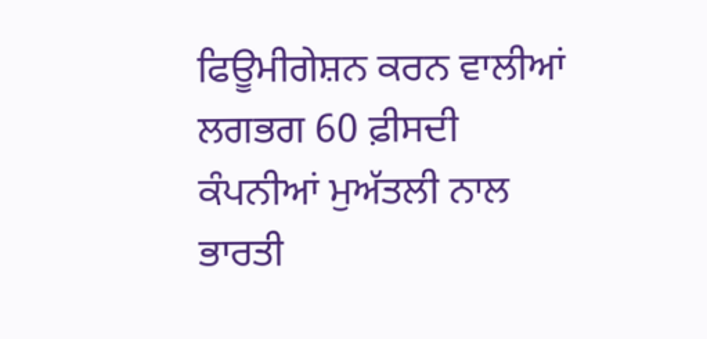ਫਿਊਮੀਗੇਸ਼ਨ ਕਰਨ ਵਾਲੀਆਂ ਲਗਭਗ 60 ਫ਼ੀਸਦੀ ਕੰਪਨੀਆਂ ਮੁਅੱਤਲੀ ਨਾਲ ਭਾਰਤੀ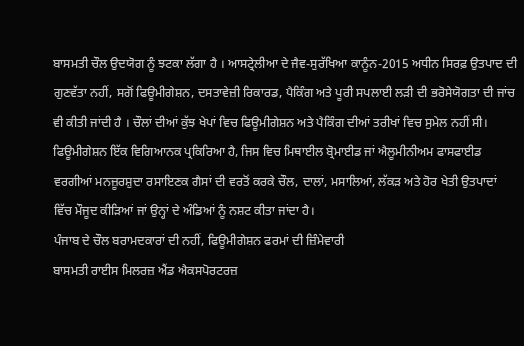ਬਾਸਮਤੀ ਚੌਲ ਉਦਯੋਗ ਨੂੰ ਝਟਕਾ ਲੱਗਾ ਹੈ । ਆਸਟ੍ਰੇਲੀਆ ਦੇ ਜੈਵ-ਸੁਰੱਖਿਆ ਕਾਨੂੰਨ-2015 ਅਧੀਨ ਸਿਰਫ਼ ਉਤਪਾਦ ਦੀ ਗੁਣਵੱਤਾ ਨਹੀਂ, ਸਗੋਂ ਫਿਊਮੀਗੇਸ਼ਨ, ਦਸਤਾਵੇਜ਼ੀ ਰਿਕਾਰਡ, ਪੈਕਿੰਗ ਅਤੇ ਪੂਰੀ ਸਪਲਾਈ ਲੜੀ ਦੀ ਭਰੋਸੇਯੋਗਤਾ ਦੀ ਜਾਂਚ ਵੀ ਕੀਤੀ ਜਾਂਦੀ ਹੈ । ਚੌਲਾਂ ਦੀਆਂ ਕੁੱਝ ਖੇਪਾਂ ਵਿਚ ਫਿਊਮੀਗੇਸ਼ਨ ਅਤੇ ਪੈਕਿੰਗ ਦੀਆਂ ਤਰੀਖਾਂ ਵਿਚ ਸੁਮੇਲ ਨਹੀਂ ਸੀ। ਫਿਊਮੀਗੇਸ਼ਨ ਇੱਕ ਵਿਗਿਆਨਕ ਪ੍ਰਕਿਰਿਆ ਹੈ, ਜਿਸ ਵਿਚ ਮਿਥਾਈਲ ਬ੍ਰੋਮਾਈਡ ਜਾਂ ਐਲੂਮੀਨੀਅਮ ਫਾਸਫਾਈਡ ਵਰਗੀਆਂ ਮਨਜ਼ੂਰਸ਼ੁਦਾ ਰਸਾਇਣਕ ਗੈਸਾਂ ਦੀ ਵਰਤੋਂ ਕਰਕੇ ਚੌਲ, ਦਾਲਾਂ, ਮਸਾਲਿਆਂ, ਲੱਕੜ ਅਤੇ ਹੋਰ ਖੇਤੀ ਉਤਪਾਦਾਂ ਵਿੱਚ ਮੌਜੂਦ ਕੀੜਿਆਂ ਜਾਂ ਉਨ੍ਹਾਂ ਦੇ ਅੰਡਿਆਂ ਨੂੰ ਨਸ਼ਟ ਕੀਤਾ ਜਾਂਦਾ ਹੈ।
ਪੰਜਾਬ ਦੇ ਚੌਲ ਬਰਾਮਦਕਾਰਾਂ ਦੀ ਨਹੀਂ, ਫਿਊਮੀਗੇਸ਼ਨ ਫਰਮਾਂ ਦੀ ਜ਼ਿੰਮੇਵਾਰੀ
ਬਾਸਮਤੀ ਰਾਈਸ ਮਿਲਰਜ਼ ਐਂਡ ਐਕਸਪੋਰਟਰਜ਼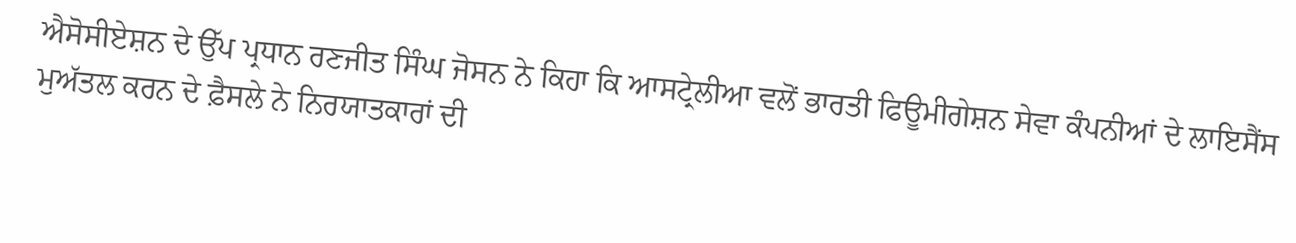ਐਸੋਸੀਏਸ਼ਨ ਦੇ ਉੱਪ ਪ੍ਰਧਾਨ ਰਣਜੀਤ ਸਿੰਘ ਜੋਸਨ ਨੇ ਕਿਹਾ ਕਿ ਆਸਟ੍ਰੇਲੀਆ ਵਲੋਂ ਭਾਰਤੀ ਫਿਊਮੀਗੇਸ਼ਨ ਸੇਵਾ ਕੰਪਨੀਆਂ ਦੇ ਲਾਇਸੈਂਸ ਮੁਅੱਤਲ ਕਰਨ ਦੇ ਫ਼ੈਸਲੇ ਨੇ ਨਿਰਯਾਤਕਾਰਾਂ ਦੀ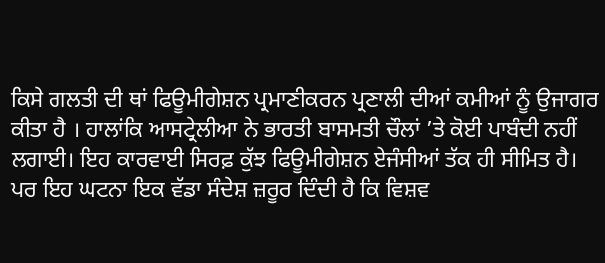ਕਿਸੇ ਗਲਤੀ ਦੀ ਥਾਂ ਫਿਊਮੀਗੇਸ਼ਨ ਪ੍ਰਮਾਣੀਕਰਨ ਪ੍ਰਣਾਲੀ ਦੀਆਂ ਕਮੀਆਂ ਨੂੰ ਉਜਾਗਰ ਕੀਤਾ ਹੈ । ਹਾਲਾਂਕਿ ਆਸਟ੍ਰੇਲੀਆ ਨੇ ਭਾਰਤੀ ਬਾਸਮਤੀ ਚੌਲਾਂ ’ਤੇ ਕੋਈ ਪਾਬੰਦੀ ਨਹੀਂ ਲਗਾਈ। ਇਹ ਕਾਰਵਾਈ ਸਿਰਫ਼ ਕੁੱਝ ਫਿਊਮੀਗੇਸ਼ਨ ਏਜੰਸੀਆਂ ਤੱਕ ਹੀ ਸੀਮਿਤ ਹੈ। ਪਰ ਇਹ ਘਟਨਾ ਇਕ ਵੱਡਾ ਸੰਦੇਸ਼ ਜ਼ਰੂਰ ਦਿੰਦੀ ਹੈ ਕਿ ਵਿਸ਼ਵ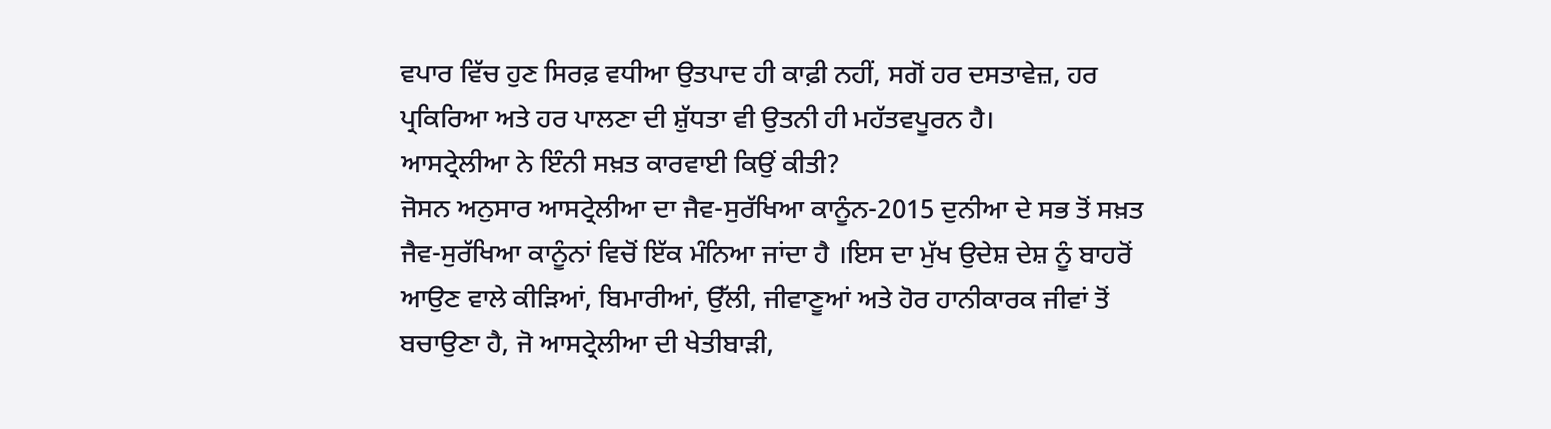ਵਪਾਰ ਵਿੱਚ ਹੁਣ ਸਿਰਫ਼ ਵਧੀਆ ਉਤਪਾਦ ਹੀ ਕਾਫ਼ੀ ਨਹੀਂ, ਸਗੋਂ ਹਰ ਦਸਤਾਵੇਜ਼, ਹਰ ਪ੍ਰਕਿਰਿਆ ਅਤੇ ਹਰ ਪਾਲਣਾ ਦੀ ਸ਼ੁੱਧਤਾ ਵੀ ਉਤਨੀ ਹੀ ਮਹੱਤਵਪੂਰਨ ਹੈ।
ਆਸਟ੍ਰੇਲੀਆ ਨੇ ਇੰਨੀ ਸਖ਼ਤ ਕਾਰਵਾਈ ਕਿਉਂ ਕੀਤੀ?
ਜੋਸਨ ਅਨੁਸਾਰ ਆਸਟ੍ਰੇਲੀਆ ਦਾ ਜੈਵ-ਸੁਰੱਖਿਆ ਕਾਨੂੰਨ-2015 ਦੁਨੀਆ ਦੇ ਸਭ ਤੋਂ ਸਖ਼ਤ ਜੈਵ-ਸੁਰੱਖਿਆ ਕਾਨੂੰਨਾਂ ਵਿਚੋਂ ਇੱਕ ਮੰਨਿਆ ਜਾਂਦਾ ਹੈ ।ਇਸ ਦਾ ਮੁੱਖ ਉਦੇਸ਼ ਦੇਸ਼ ਨੂੰ ਬਾਹਰੋਂ ਆਉਣ ਵਾਲੇ ਕੀੜਿਆਂ, ਬਿਮਾਰੀਆਂ, ਉੱਲੀ, ਜੀਵਾਣੂਆਂ ਅਤੇ ਹੋਰ ਹਾਨੀਕਾਰਕ ਜੀਵਾਂ ਤੋਂ ਬਚਾਉਣਾ ਹੈ, ਜੋ ਆਸਟ੍ਰੇਲੀਆ ਦੀ ਖੇਤੀਬਾੜੀ,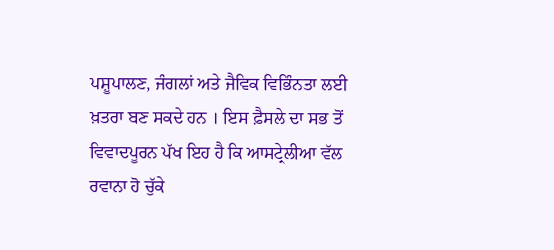ਪਸ਼ੂਪਾਲਣ, ਜੰਗਲਾਂ ਅਤੇ ਜੈਵਿਕ ਵਿਭਿੰਨਤਾ ਲਈ ਖ਼ਤਰਾ ਬਣ ਸਕਦੇ ਹਨ । ਇਸ ਫ਼ੈਸਲੇ ਦਾ ਸਭ ਤੋਂ ਵਿਵਾਦਪੂਰਨ ਪੱਖ ਇਹ ਹੈ ਕਿ ਆਸਟ੍ਰੇਲੀਆ ਵੱਲ ਰਵਾਨਾ ਹੋ ਚੁੱਕੇ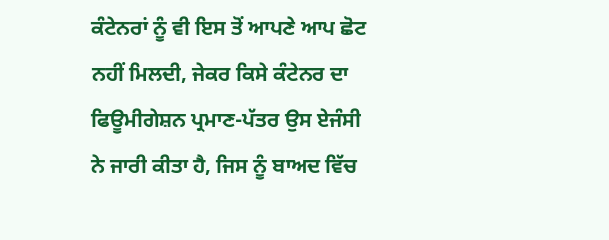ਕੰਟੇਨਰਾਂ ਨੂੰ ਵੀ ਇਸ ਤੋਂ ਆਪਣੇ ਆਪ ਛੋਟ ਨਹੀਂ ਮਿਲਦੀ, ਜੇਕਰ ਕਿਸੇ ਕੰਟੇਨਰ ਦਾ ਫਿਊਮੀਗੇਸ਼ਨ ਪ੍ਰਮਾਣ-ਪੱਤਰ ਉਸ ਏਜੰਸੀ ਨੇ ਜਾਰੀ ਕੀਤਾ ਹੈ, ਜਿਸ ਨੂੰ ਬਾਅਦ ਵਿੱਚ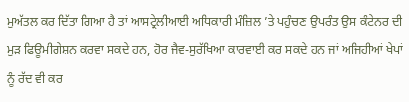ਮੁਅੱਤਲ ਕਰ ਦਿੱਤਾ ਗਿਆ ਹੈ ਤਾਂ ਆਸਟ੍ਰੇਲੀਆਈ ਅਧਿਕਾਰੀ ਮੰਜ਼ਿਲ ’ਤੇ ਪਹੁੰਚਣ ਉਪਰੰਤ ਉਸ ਕੰਟੇਨਰ ਦੀ ਮੁੜ ਫਿਊਮੀਗੇਸ਼ਨ ਕਰਵਾ ਸਕਦੇ ਹਨ, ਹੋਰ ਜੈਵ-ਸੁਰੱਖਿਆ ਕਾਰਵਾਈ ਕਰ ਸਕਦੇ ਹਨ ਜਾਂ ਅਜਿਹੀਆਂ ਖੇਪਾਂ ਨੂੰ ਰੱਦ ਵੀ ਕਰ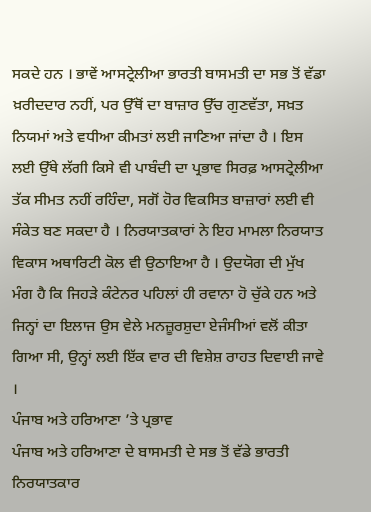ਸਕਦੇ ਹਨ । ਭਾਵੇਂ ਆਸਟ੍ਰੇਲੀਆ ਭਾਰਤੀ ਬਾਸਮਤੀ ਦਾ ਸਭ ਤੋਂ ਵੱਡਾ ਖ਼ਰੀਦਦਾਰ ਨਹੀਂ, ਪਰ ਉੱਥੋਂ ਦਾ ਬਾਜ਼ਾਰ ਉੱਚ ਗੁਣਵੱਤਾ, ਸਖ਼ਤ ਨਿਯਮਾਂ ਅਤੇ ਵਧੀਆ ਕੀਮਤਾਂ ਲਈ ਜਾਣਿਆ ਜਾਂਦਾ ਹੈ । ਇਸ ਲਈ ਉੱਥੇ ਲੱਗੀ ਕਿਸੇ ਵੀ ਪਾਬੰਦੀ ਦਾ ਪ੍ਰਭਾਵ ਸਿਰਫ਼ ਆਸਟ੍ਰੇਲੀਆ ਤੱਕ ਸੀਮਤ ਨਹੀਂ ਰਹਿੰਦਾ, ਸਗੋਂ ਹੋਰ ਵਿਕਸਿਤ ਬਾਜ਼ਾਰਾਂ ਲਈ ਵੀ ਸੰਕੇਤ ਬਣ ਸਕਦਾ ਹੈ । ਨਿਰਯਾਤਕਾਰਾਂ ਨੇ ਇਹ ਮਾਮਲਾ ਨਿਰਯਾਤ ਵਿਕਾਸ ਅਥਾਰਿਟੀ ਕੋਲ ਵੀ ਉਠਾਇਆ ਹੈ । ਉਦਯੋਗ ਦੀ ਮੁੱਖ ਮੰਗ ਹੈ ਕਿ ਜਿਹੜੇ ਕੰਟੇਨਰ ਪਹਿਲਾਂ ਹੀ ਰਵਾਨਾ ਹੋ ਚੁੱਕੇ ਹਨ ਅਤੇ ਜਿਨ੍ਹਾਂ ਦਾ ਇਲਾਜ ਉਸ ਵੇਲੇ ਮਨਜ਼ੂਰਸ਼ੁਦਾ ਏਜੰਸੀਆਂ ਵਲੋਂ ਕੀਤਾ ਗਿਆ ਸੀ, ਉਨ੍ਹਾਂ ਲਈ ਇੱਕ ਵਾਰ ਦੀ ਵਿਸ਼ੇਸ਼ ਰਾਹਤ ਦਿਵਾਈ ਜਾਵੇ ।
ਪੰਜਾਬ ਅਤੇ ਹਰਿਆਣਾ ’ਤੇ ਪ੍ਰਭਾਵ
ਪੰਜਾਬ ਅਤੇ ਹਰਿਆਣਾ ਦੇ ਬਾਸਮਤੀ ਦੇ ਸਭ ਤੋਂ ਵੱਡੇ ਭਾਰਤੀ ਨਿਰਯਾਤਕਾਰ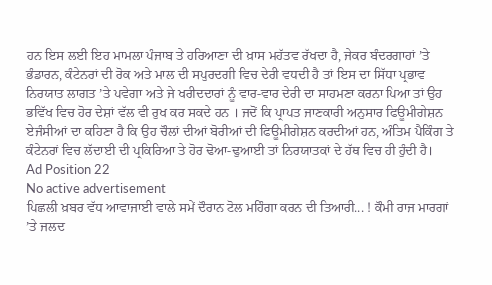ਹਨ ਇਸ ਲਈ ਇਹ ਮਾਮਲਾ ਪੰਜਾਬ ਤੇ ਹਰਿਆਣਾ ਦੀ ਖ਼ਾਸ ਮਹੱਤਵ ਰੱਖਦਾ ਹੈ, ਜੇਕਰ ਬੰਦਰਗਾਹਾਂ ’ਤੇ ਭੰਡਾਰਨ, ਕੰਟੇਨਰਾਂ ਦੀ ਰੋਕ ਅਤੇ ਮਾਲ ਦੀ ਸਪੁਰਦਗੀ ਵਿਚ ਦੇਰੀ ਵਧਦੀ ਹੈ ਤਾਂ ਇਸ ਦਾ ਸਿੱਧਾ ਪ੍ਰਭਾਵ ਨਿਰਯਾਤ ਲਾਗਤ ’ਤੇ ਪਵੇਗਾ ਅਤੇ ਜੇ ਖਰੀਦਦਾਰਾਂ ਨੂੰ ਵਾਰ-ਵਾਰ ਦੇਰੀ ਦਾ ਸਾਹਮਣਾ ਕਰਨਾ ਪਿਆ ਤਾਂ ਉਹ ਭਵਿੱਖ ਵਿਚ ਹੋਰ ਦੇਸ਼ਾਂ ਵੱਲ ਵੀ ਰੁਖ ਕਰ ਸਕਦੇ ਹਨ । ਜਦੋਂ ਕਿ ਪ੍ਰਾਪਤ ਜਾਣਕਾਰੀ ਅਨੁਸਾਰ ਫਿਊਮੀਗੇਸ਼ਨ ਏਜੰਸੀਆਂ ਦਾ ਕਹਿਣਾ ਹੈ ਕਿ ਉਹ ਚੌਲਾਂ ਦੀਆਂ ਬੋਰੀਆਂ ਦੀ ਫਿਊਮੀਗੇਸ਼ਨ ਕਰਦੀਆਂ ਹਨ, ਅੰਤਿਮ ਪੈਕਿੰਗ ਤੇ ਕੰਟੇਨਰਾਂ ਵਿਚ ਲੱਦਾਈ ਦੀ ਪ੍ਰਕਿਰਿਆ ਤੇ ਹੋਰ ਢੋਆ-ਢੁਆਈ ਤਾਂ ਨਿਰਯਾਤਕਾਂ ਦੇ ਹੱਥ ਵਿਚ ਹੀ ਹੁੰਦੀ ਹੈ।
Ad Position 22
No active advertisement
ਪਿਛਲੀ ਖ਼ਬਰ ਵੱਧ ਆਵਾਜਾਈ ਵਾਲੇ ਸਮੇਂ ਦੌਰਾਨ ਟੋਲ ਮਹਿੰਗਾ ਕਰਨ ਦੀ ਤਿਆਰੀ... ! ਕੌਮੀ ਰਾਜ ਮਾਰਗਾਂ ’ਤੇ ਜਲਦ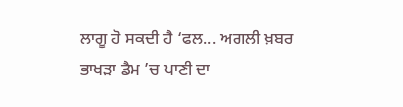ਲਾਗੂ ਹੋ ਸਕਦੀ ਹੈ ‘ਫਲ... ਅਗਲੀ ਖ਼ਬਰ ਭਾਖੜਾ ਡੈਮ ’ਚ ਪਾਣੀ ਦਾ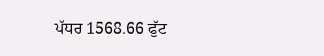ਪੱਧਰ 1568.66 ਫੁੱਟ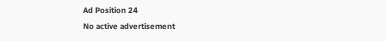Ad Position 24
No active advertisement